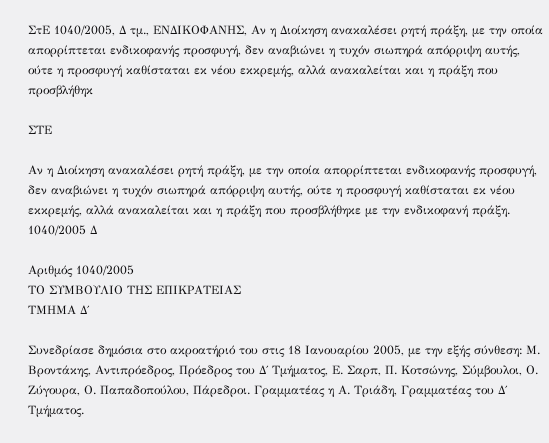ΣτΕ 1040/2005, Δ τμ., ΕΝΔΙΚΟΦΑΝΗΣ, Αν η Διοίκηση ανακαλέσει ρητή πράξη, με την οποία απορρίπτεται ενδικοφανής προσφυγή, δεν αναβιώνει η τυχόν σιωπηρά απόρριψη αυτής, ούτε η προσφυγή καθίσταται εκ νέου εκκρεμής, αλλά ανακαλείται και η πράξη που προσβλήθηκ

ΣΤΕ

Αν η Διοίκηση ανακαλέσει ρητή πράξη, με την οποία απορρίπτεται ενδικοφανής προσφυγή, δεν αναβιώνει η τυχόν σιωπηρά απόρριψη αυτής, ούτε η προσφυγή καθίσταται εκ νέου εκκρεμής, αλλά ανακαλείται και η πράξη που προσβλήθηκε με την ενδικοφανή πράξη. 1040/2005 Δ

Αριθμός 1040/2005
ΤΟ ΣΥΜΒΟΥΛΙΟ ΤΗΣ ΕΠΙΚΡΑΤΕΙΑΣ
ΤΜΗΜΑ Δ΄

Συνεδρίασε δημόσια στο ακροατήριό του στις 18 Ιανουαρίου 2005, με την εξής σύνθεση: Μ. Βροντάκης, Αντιπρόεδρος, Πρόεδρος του Δ΄ Τμήματος, Ε. Σαρπ, Π. Κοτσώνης, Σύμβουλοι, Ο. Ζύγουρα, Ο. Παπαδοπούλου, Πάρεδροι. Γραμματέας η Α. Τριάδη, Γραμματέας του Δ΄ Τμήματος.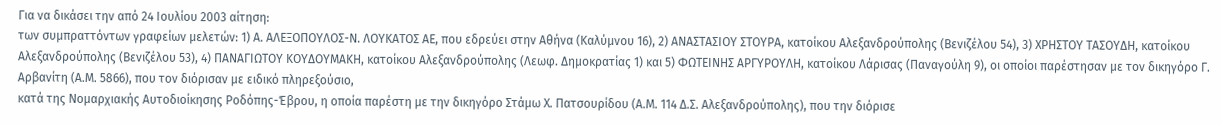Για να δικάσει την από 24 Ιουλίου 2003 αίτηση:
των συμπραττόντων γραφείων μελετών: 1) Α. ΑΛΕΞΟΠΟΥΛΟΣ-Ν. ΛΟΥΚΑΤΟΣ ΑΕ, που εδρεύει στην Αθήνα (Καλύμνου 16), 2) ΑΝΑΣΤΑΣΙΟΥ ΣΤΟΥΡΑ, κατοίκου Αλεξανδρούπολης (Βενιζέλου 54), 3) ΧΡΗΣΤΟΥ ΤΑΣΟΥΔΗ, κατοίκου Αλεξανδρούπολης (Βενιζέλου 53), 4) ΠΑΝΑΓΙΩΤΟΥ ΚΟΥΔΟΥΜΑΚΗ, κατοίκου Αλεξανδρούπολης (Λεωφ. Δημοκρατίας 1) και 5) ΦΩΤΕΙΝΗΣ ΑΡΓΥΡΟΥΛΗ, κατοίκου Λάρισας (Παναγούλη 9), οι οποίοι παρέστησαν με τον δικηγόρο Γ. Αρβανίτη (Α.Μ. 5866), που τον διόρισαν με ειδικό πληρεξούσιο,
κατά της Νομαρχιακής Αυτοδιοίκησης Ροδόπης-Έβρου, η οποία παρέστη με την δικηγόρο Στάμω Χ. Πατσουρίδου (Α.Μ. 114 Δ.Σ. Αλεξανδρούπολης), που την διόρισε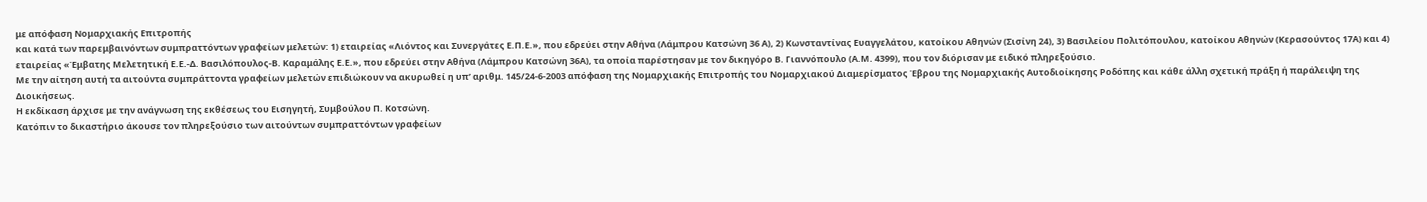με απόφαση Νομαρχιακής Επιτροπής
και κατά των παρεμβαινόντων συμπραττόντων γραφείων μελετών: 1) εταιρείας «Λιόντος και Συνεργάτες Ε.Π.Ε.», που εδρεύει στην Αθήνα (Λάμπρου Κατσώνη 36 Α), 2) Κωνσταντίνας Ευαγγελάτου, κατοίκου Αθηνών (Σισίνη 24), 3) Βασιλείου Πολιτόπουλου, κατοίκου Αθηνών (Κερασούντος 17Α) και 4) εταιρείας «Έμβατης Μελετητική Ε.Ε.-Δ. Βασιλόπουλος-Β. Καραμάλης Ε.Ε.», που εδρεύει στην Αθήνα (Λάμπρου Κατσώνη 36Α), τα οποία παρέστησαν με τον δικηγόρο Β. Γιαννόπουλο (Α.Μ. 4399), που τον διόρισαν με ειδικό πληρεξούσιο.
Με την αίτηση αυτή τα αιτούντα συμπράττοντα γραφείων μελετών επιδιώκουν να ακυρωθεί η υπ’ αριθμ. 145/24-6-2003 απόφαση της Νομαρχιακής Επιτροπής του Νομαρχιακού Διαμερίσματος Έβρου της Νομαρχιακής Αυτοδιοίκησης Ροδόπης και κάθε άλλη σχετική πράξη ή παράλειψη της Διοικήσεως.
Η εκδίκαση άρχισε με την ανάγνωση της εκθέσεως του Εισηγητή, Συμβούλου Π. Κοτσώνη.
Κατόπιν το δικαστήριο άκουσε τον πληρεξούσιο των αιτούντων συμπραττόντων γραφείων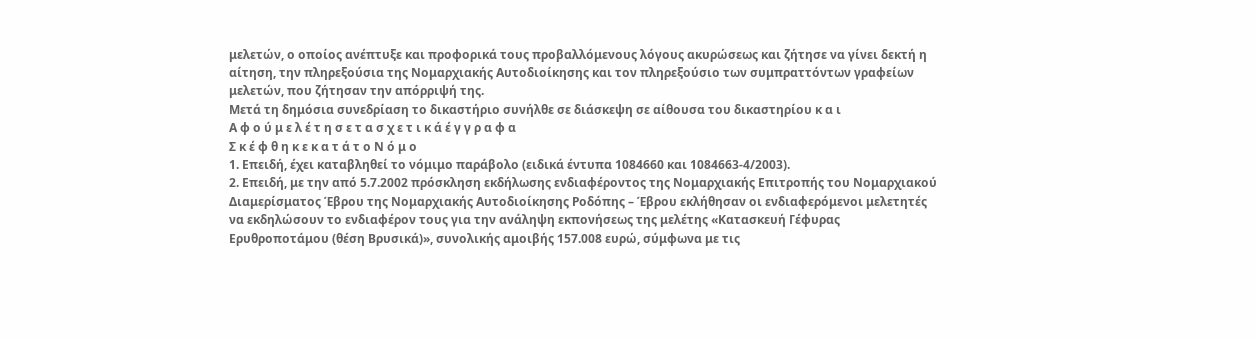μελετών, ο οποίος ανέπτυξε και προφορικά τους προβαλλόμενους λόγους ακυρώσεως και ζήτησε να γίνει δεκτή η αίτηση, την πληρεξούσια της Νομαρχιακής Αυτοδιοίκησης και τον πληρεξούσιο των συμπραττόντων γραφείων μελετών, που ζήτησαν την απόρριψή της.
Μετά τη δημόσια συνεδρίαση το δικαστήριο συνήλθε σε διάσκεψη σε αίθουσα του δικαστηρίου κ α ι
Α φ ο ύ μ ε λ έ τ η σ ε τ α σ χ ε τ ι κ ά έ γ γ ρ α φ α
Σ κ έ φ θ η κ ε κ α τ ά τ ο Ν ό μ ο
1. Επειδή, έχει καταβληθεί το νόμιμο παράβολο (ειδικά έντυπα 1084660 και 1084663-4/2003).
2. Επειδή, με την από 5.7.2002 πρόσκληση εκδήλωσης ενδιαφέροντος της Νομαρχιακής Επιτροπής του Νομαρχιακού Διαμερίσματος Έβρου της Νομαρχιακής Αυτοδιοίκησης Ροδόπης – Έβρου εκλήθησαν οι ενδιαφερόμενοι μελετητές να εκδηλώσουν το ενδιαφέρον τους για την ανάληψη εκπονήσεως της μελέτης «Κατασκευή Γέφυρας Ερυθροποτάμου (θέση Βρυσικά)», συνολικής αμοιβής 157.008 ευρώ, σύμφωνα με τις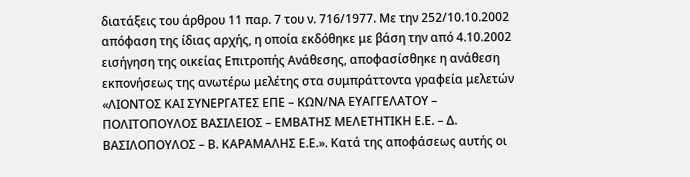διατάξεις του άρθρου 11 παρ. 7 του ν. 716/1977. Με την 252/10.10.2002 απόφαση της ίδιας αρχής, η οποία εκδόθηκε με βάση την από 4.10.2002 εισήγηση της οικείας Επιτροπής Ανάθεσης, αποφασίσθηκε η ανάθεση εκπονήσεως της ανωτέρω μελέτης στα συμπράττοντα γραφεία μελετών «ΛΙΟΝΤΟΣ ΚΑΙ ΣΥΝΕΡΓΑΤΕΣ ΕΠΕ – ΚΩΝ/ΝΑ ΕΥΑΓΓΕΛΑΤΟΥ – ΠΟΛΙΤΟΠΟΥΛΟΣ ΒΑΣΙΛΕΙΟΣ – ΕΜΒΑΤΗΣ ΜΕΛΕΤΗΤΙΚΗ Ε.Ε. – Δ. ΒΑΣΙΛΟΠΟΥΛΟΣ – Β. ΚΑΡΑΜΑΛΗΣ Ε.Ε.». Κατά της αποφάσεως αυτής οι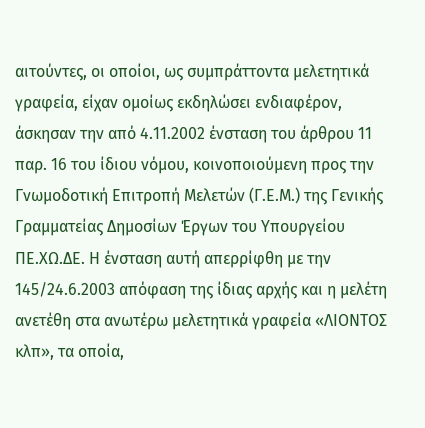αιτούντες, οι οποίοι, ως συμπράττοντα μελετητικά γραφεία, είχαν ομοίως εκδηλώσει ενδιαφέρον, άσκησαν την από 4.11.2002 ένσταση του άρθρου 11 παρ. 16 του ίδιου νόμου, κοινοποιούμενη προς την Γνωμοδοτική Επιτροπή Μελετών (Γ.Ε.Μ.) της Γενικής Γραμματείας Δημοσίων Έργων του Υπουργείου ΠΕ.ΧΩ.ΔΕ. Η ένσταση αυτή απερρίφθη με την 145/24.6.2003 απόφαση της ίδιας αρχής και η μελέτη ανετέθη στα ανωτέρω μελετητικά γραφεία «ΛΙΟΝΤΟΣ κλπ», τα οποία,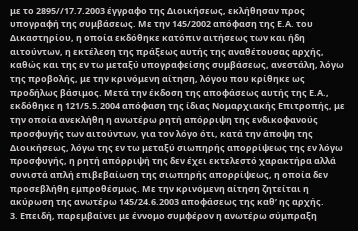με το 2895//17.7.2003 έγγραφο της Διοικήσεως, εκλήθησαν προς υπογραφή της συμβάσεως. Με την 145/2002 απόφαση της Ε.Α. του Δικαστηρίου, η οποία εκδόθηκε κατόπιν αιτήσεως των και ήδη αιτούντων, η εκτέλεση της πράξεως αυτής της αναθέτουσας αρχής, καθώς και της εν τω μεταξύ υπογραφείσης συμβάσεως, ανεστάλη, λόγω της προβολής, με την κρινόμενη αίτηση, λόγου που κρίθηκε ως προδήλως βάσιμος. Μετά την έκδοση της αποφάσεως αυτής της Ε.Α., εκδόθηκε η 121/5.5.2004 απόφαση της ίδιας Νομαρχιακής Επιτροπής, με την οποία ανεκλήθη η ανωτέρω ρητή απόρριψη της ενδικοφανούς προσφυγής των αιτούντων, για τον λόγο ότι, κατά την άποψη της Διοικήσεως, λόγω της εν τω μεταξύ σιωπηρής απορρίψεως της εν λόγω προσφυγής, η ρητή απόρριψή της δεν έχει εκτελεστό χαρακτήρα αλλά συνιστά απλή επιβεβαίωση της σιωπηρής απορρίψεως, η οποία δεν προσεβλήθη εμπροθέσμως. Με την κρινόμενη αίτηση ζητείται η ακύρωση της ανωτέρω 145/24.6.2003 αποφάσεως της καθ’ ης αρχής.
3. Επειδή, παρεμβαίνει με έννομο συμφέρον η ανωτέρω σύμπραξη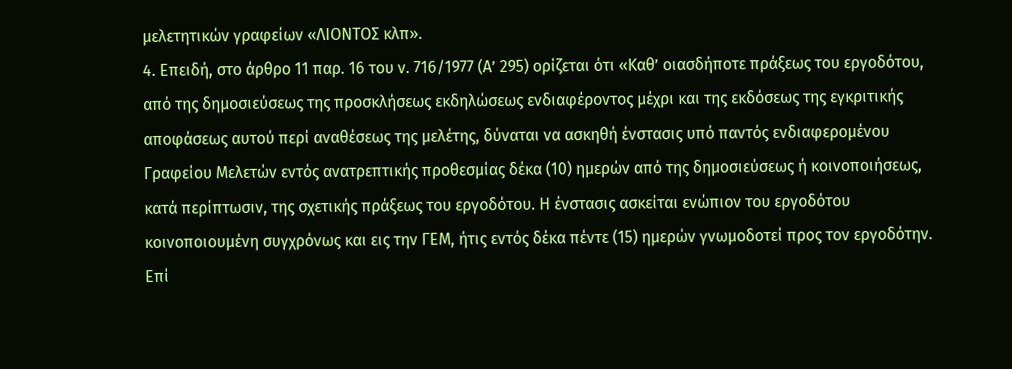μελετητικών γραφείων «ΛΙΟΝΤΟΣ κλπ».
4. Επειδή, στο άρθρο 11 παρ. 16 του ν. 716/1977 (Α’ 295) ορίζεται ότι «Καθ’ οιασδήποτε πράξεως του εργοδότου, από της δημοσιεύσεως της προσκλήσεως εκδηλώσεως ενδιαφέροντος μέχρι και της εκδόσεως της εγκριτικής αποφάσεως αυτού περί αναθέσεως της μελέτης, δύναται να ασκηθή ένστασις υπό παντός ενδιαφερομένου Γραφείου Μελετών εντός ανατρεπτικής προθεσμίας δέκα (10) ημερών από της δημοσιεύσεως ή κοινοποιήσεως, κατά περίπτωσιν, της σχετικής πράξεως του εργοδότου. Η ένστασις ασκείται ενώπιον του εργοδότου κοινοποιουμένη συγχρόνως και εις την ΓΕΜ, ήτις εντός δέκα πέντε (15) ημερών γνωμοδοτεί προς τον εργοδότην. Επί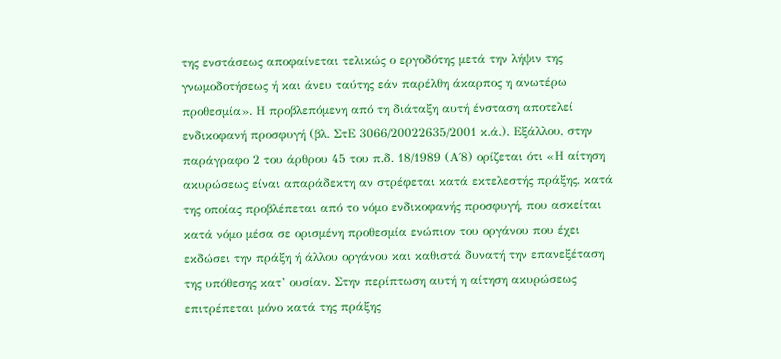της ενστάσεως αποφαίνεται τελικώς ο εργοδότης μετά την λήψιν της γνωμοδοτήσεως ή και άνευ ταύτης εάν παρέλθη άκαρπος η ανωτέρω προθεσμία». Η προβλεπόμενη από τη διάταξη αυτή ένσταση αποτελεί ενδικοφανή προσφυγή (βλ. ΣτΕ 3066/20022635/2001 κ.ά.). Εξάλλου, στην παράγραφο 2 του άρθρου 45 του π.δ. 18/1989 (Α΄8) ορίζεται ότι «Η αίτηση ακυρώσεως είναι απαράδεκτη αν στρέφεται κατά εκτελεστής πράξης, κατά της οποίας προβλέπεται από το νόμο ενδικοφανής προσφυγή, που ασκείται κατά νόμο μέσα σε ορισμένη προθεσμία ενώπιον του οργάνου που έχει εκδώσει την πράξη ή άλλου οργάνου και καθιστά δυνατή την επανεξέταση της υπόθεσης κατ’ ουσίαν. Στην περίπτωση αυτή η αίτηση ακυρώσεως επιτρέπεται μόνο κατά της πράξης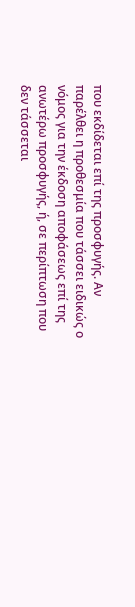που εκδίδεται επί της προσφυγής. Αν παρέλθει η προθεσμία που τάσσει ειδικώς ο νόμος για την έκδοση αποφάσεως επί της ανωτέρω προσφυγής, ή, σε περίπτωση που δεν τάσσεται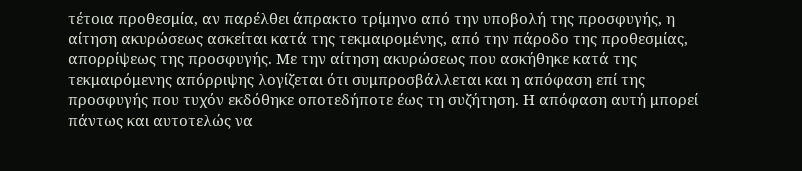τέτοια προθεσμία, αν παρέλθει άπρακτο τρίμηνο από την υποβολή της προσφυγής, η αίτηση ακυρώσεως ασκείται κατά της τεκμαιρομένης, από την πάροδο της προθεσμίας, απορρίψεως της προσφυγής. Με την αίτηση ακυρώσεως που ασκήθηκε κατά της τεκμαιρόμενης απόρριψης λογίζεται ότι συμπροσβάλλεται και η απόφαση επί της προσφυγής που τυχόν εκδόθηκε οποτεδήποτε έως τη συζήτηση. Η απόφαση αυτή μπορεί πάντως και αυτοτελώς να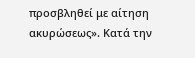προσβληθεί με αίτηση ακυρώσεως». Κατά την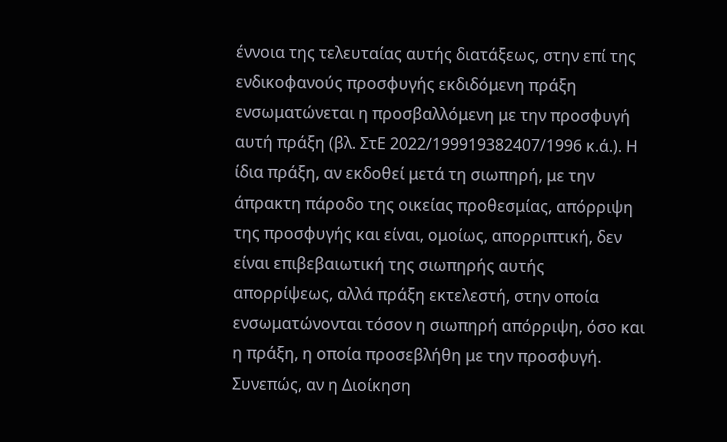έννοια της τελευταίας αυτής διατάξεως, στην επί της ενδικοφανούς προσφυγής εκδιδόμενη πράξη ενσωματώνεται η προσβαλλόμενη με την προσφυγή αυτή πράξη (βλ. ΣτΕ 2022/199919382407/1996 κ.ά.). Η ίδια πράξη, αν εκδοθεί μετά τη σιωπηρή, με την άπρακτη πάροδο της οικείας προθεσμίας, απόρριψη της προσφυγής και είναι, ομοίως, απορριπτική, δεν είναι επιβεβαιωτική της σιωπηρής αυτής απορρίψεως, αλλά πράξη εκτελεστή, στην οποία ενσωματώνονται τόσον η σιωπηρή απόρριψη, όσο και η πράξη, η οποία προσεβλήθη με την προσφυγή. Συνεπώς, αν η Διοίκηση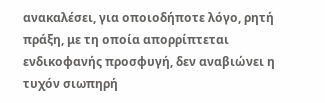ανακαλέσει, για οποιοδήποτε λόγο, ρητή πράξη, με τη οποία απορρίπτεται ενδικοφανής προσφυγή, δεν αναβιώνει η τυχόν σιωπηρή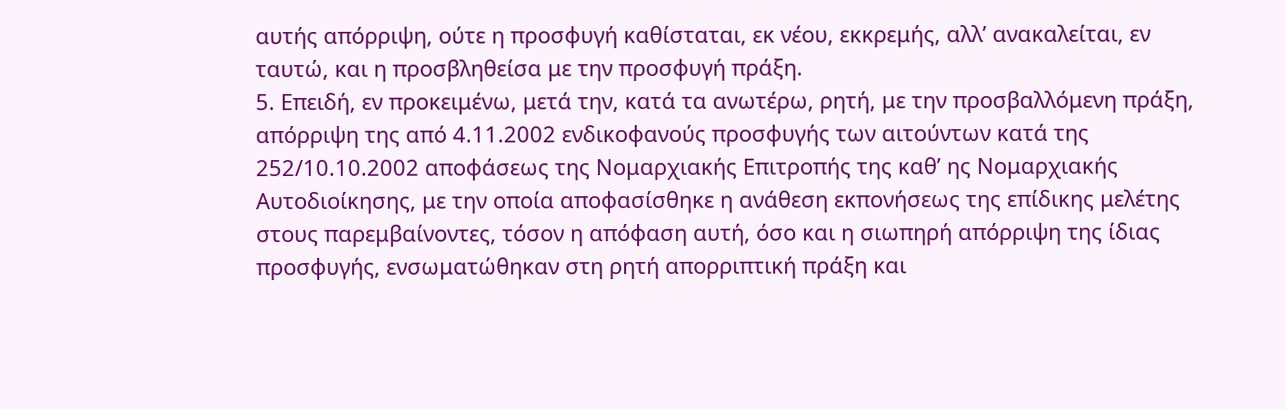αυτής απόρριψη, ούτε η προσφυγή καθίσταται, εκ νέου, εκκρεμής, αλλ’ ανακαλείται, εν ταυτώ, και η προσβληθείσα με την προσφυγή πράξη.
5. Επειδή, εν προκειμένω, μετά την, κατά τα ανωτέρω, ρητή, με την προσβαλλόμενη πράξη, απόρριψη της από 4.11.2002 ενδικοφανούς προσφυγής των αιτούντων κατά της 252/10.10.2002 αποφάσεως της Νομαρχιακής Επιτροπής της καθ’ ης Νομαρχιακής Αυτοδιοίκησης, με την οποία αποφασίσθηκε η ανάθεση εκπονήσεως της επίδικης μελέτης στους παρεμβαίνοντες, τόσον η απόφαση αυτή, όσο και η σιωπηρή απόρριψη της ίδιας προσφυγής, ενσωματώθηκαν στη ρητή απορριπτική πράξη και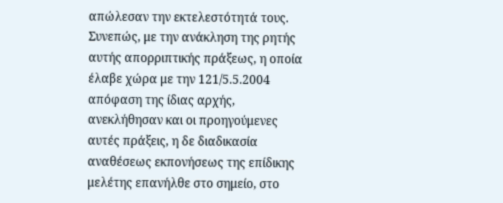απώλεσαν την εκτελεστότητά τους. Συνεπώς, με την ανάκληση της ρητής αυτής απορριπτικής πράξεως, η οποία έλαβε χώρα με την 121/5.5.2004 απόφαση της ίδιας αρχής, ανεκλήθησαν και οι προηγούμενες αυτές πράξεις, η δε διαδικασία αναθέσεως εκπονήσεως της επίδικης μελέτης επανήλθε στο σημείο, στο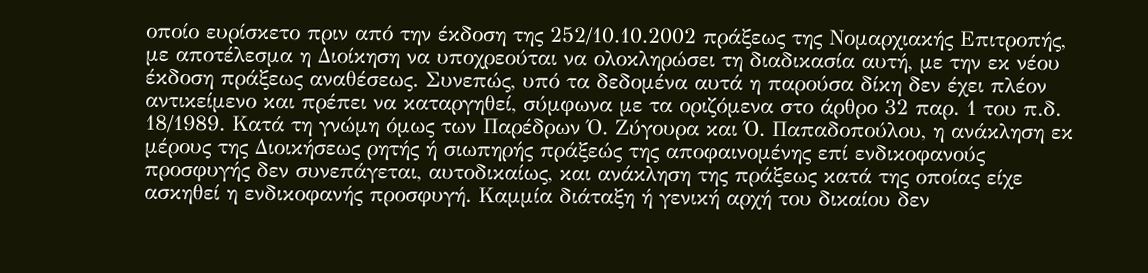οποίο ευρίσκετο πριν από την έκδοση της 252/10.10.2002 πράξεως της Νομαρχιακής Επιτροπής, με αποτέλεσμα η Διοίκηση να υποχρεούται να ολοκληρώσει τη διαδικασία αυτή, με την εκ νέου έκδοση πράξεως αναθέσεως. Συνεπώς, υπό τα δεδομένα αυτά η παρούσα δίκη δεν έχει πλέον αντικείμενο και πρέπει να καταργηθεί, σύμφωνα με τα οριζόμενα στο άρθρο 32 παρ. 1 του π.δ. 18/1989. Κατά τη γνώμη όμως των Παρέδρων Ό. Ζύγουρα και Ό. Παπαδοπούλου, η ανάκληση εκ μέρους της Διοικήσεως ρητής ή σιωπηρής πράξεώς της αποφαινομένης επί ενδικοφανούς προσφυγής δεν συνεπάγεται, αυτοδικαίως, και ανάκληση της πράξεως κατά της οποίας είχε ασκηθεί η ενδικοφανής προσφυγή. Καμμία διάταξη ή γενική αρχή του δικαίου δεν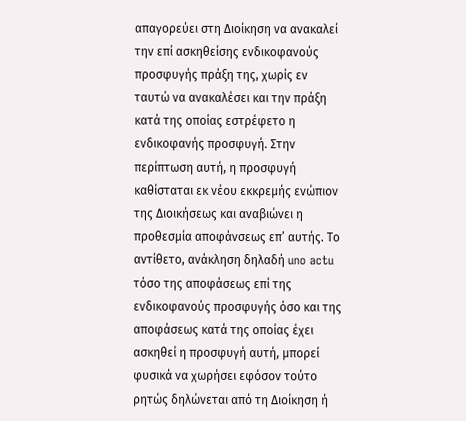απαγορεύει στη Διοίκηση να ανακαλεί την επί ασκηθείσης ενδικοφανούς προσφυγής πράξη της, χωρίς εν ταυτώ να ανακαλέσει και την πράξη κατά της οποίας εστρέφετο η ενδικοφανής προσφυγή. Στην περίπτωση αυτή, η προσφυγή καθίσταται εκ νέου εκκρεμής ενώπιον της Διοικήσεως και αναβιώνει η προθεσμία αποφάνσεως επ’ αυτής. Το αντίθετο, ανάκληση δηλαδή uno actu τόσο της αποφάσεως επί της ενδικοφανούς προσφυγής όσο και της αποφάσεως κατά της οποίας έχει ασκηθεί η προσφυγή αυτή, μπορεί φυσικά να χωρήσει εφόσον τούτο ρητώς δηλώνεται από τη Διοίκηση ή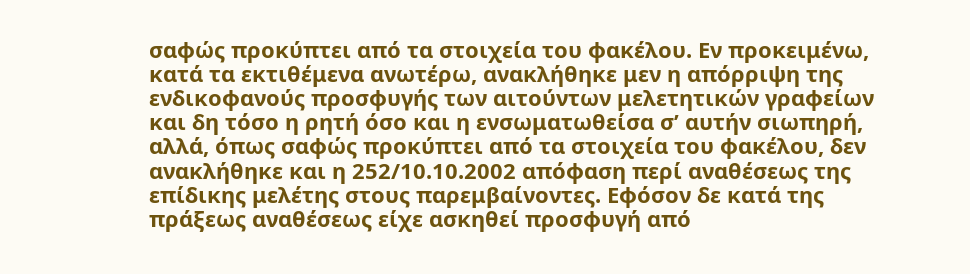σαφώς προκύπτει από τα στοιχεία του φακέλου. Εν προκειμένω, κατά τα εκτιθέμενα ανωτέρω, ανακλήθηκε μεν η απόρριψη της ενδικοφανούς προσφυγής των αιτούντων μελετητικών γραφείων και δη τόσο η ρητή όσο και η ενσωματωθείσα σ’ αυτήν σιωπηρή, αλλά, όπως σαφώς προκύπτει από τα στοιχεία του φακέλου, δεν ανακλήθηκε και η 252/10.10.2002 απόφαση περί αναθέσεως της επίδικης μελέτης στους παρεμβαίνοντες. Εφόσον δε κατά της πράξεως αναθέσεως είχε ασκηθεί προσφυγή από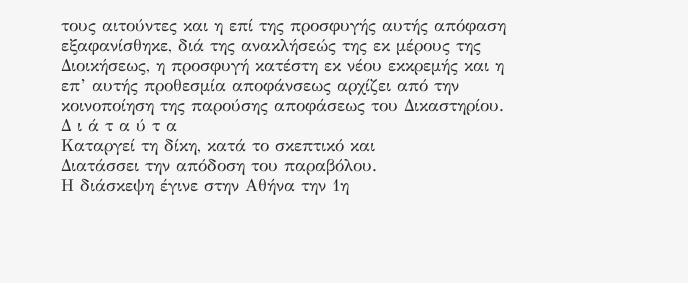τους αιτούντες και η επί της προσφυγής αυτής απόφαση εξαφανίσθηκε, διά της ανακλήσεώς της εκ μέρους της Διοικήσεως, η προσφυγή κατέστη εκ νέου εκκρεμής και η επ’ αυτής προθεσμία αποφάνσεως αρχίζει από την κοινοποίηση της παρούσης αποφάσεως του Δικαστηρίου.
Δ ι ά τ α ύ τ α
Καταργεί τη δίκη, κατά το σκεπτικό και
Διατάσσει την απόδοση του παραβόλου.
Η διάσκεψη έγινε στην Αθήνα την 1η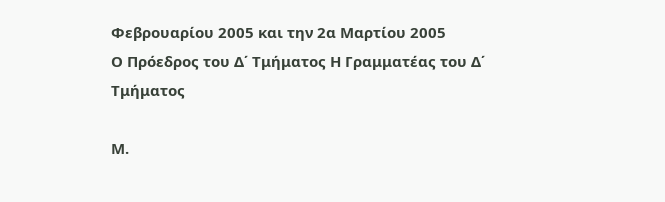Φεβρουαρίου 2005 και την 2α Μαρτίου 2005
Ο Πρόεδρος του Δ΄ Τμήματος Η Γραμματέας του Δ΄ Τμήματος

Μ.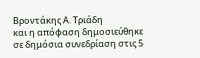Βροντάκης Α. Τριάδη
και η απόφαση δημοσιεύθηκε σε δημόσια συνεδρίαση στις 5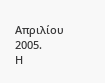Απριλίου 2005.
Η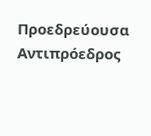Προεδρεύουσα Αντιπρόεδρος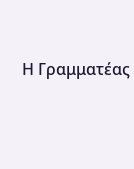Η Γραμματέας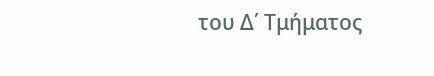του Δ΄ Τμήματος